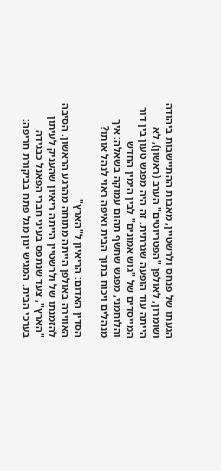הגעתו של פנחס ולרשטיין, מאבות ההתיישבות ביהודה ושומרון, לאולפן "הפטריוטים" הערב (ראשון), לא הייתה עוד הופעה שגרתית. זה היה מפגש טעון בין דור המייסדים של "גוש אמונים" לבין הימין החדש והלוחמני, מפגש שחשף תהום עמוקה בשאלה: איך מנהלים ויכוח בתוך הבית ואיפה ראוי לנהל אותו?

הסדין האדום: הריאיון ל"הארץ"
האווירה באולפן הייתה מתוחה מהרגע הראשון. הסיבה להזמנתו של ולרשטיין הייתה ריאיון שהעניק לעיתון "הארץ", צעד שנתפס בעיני חברי הפאנל כבגידה בערכי הבית. המגיש ינון מגל פתח בביקורת חריפה: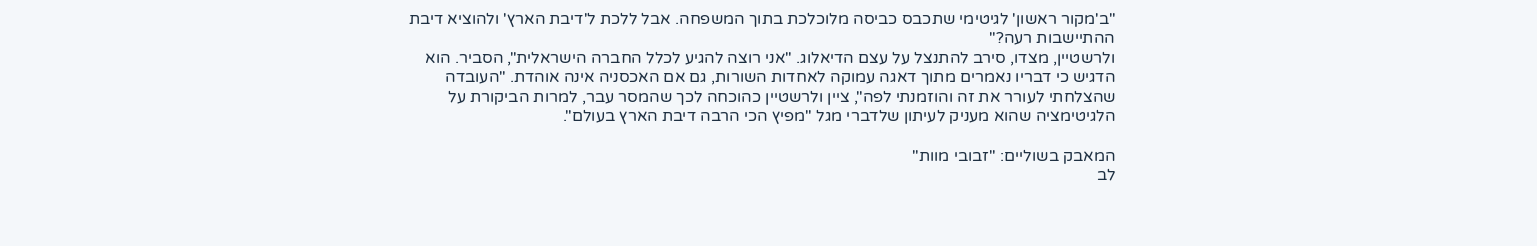"ב'מקור ראשון' לגיטימי שתכבס כביסה מלוכלכת בתוך המשפחה. אבל ללכת ל'דיבת הארץ' ולהוציא דיבת ההתיישבות רעה?"
ולרשטיין, מצדו, סירב להתנצל על עצם הדיאלוג. "אני רוצה להגיע לכלל החברה הישראלית", הסביר. הוא הדגיש כי דבריו נאמרים מתוך דאגה עמוקה לאחדות השורות, גם אם האכסניה אינה אוהדת. "העובדה שהצלחתי לעורר את זה והוזמנתי לפה", ציין ולרשטיין כהוכחה לכך שהמסר עבר, למרות הביקורת על הלגיטימציה שהוא מעניק לעיתון שלדברי מגל "מפיץ הכי הרבה דיבת הארץ בעולם".

המאבק בשוליים: "זבובי מוות"
לב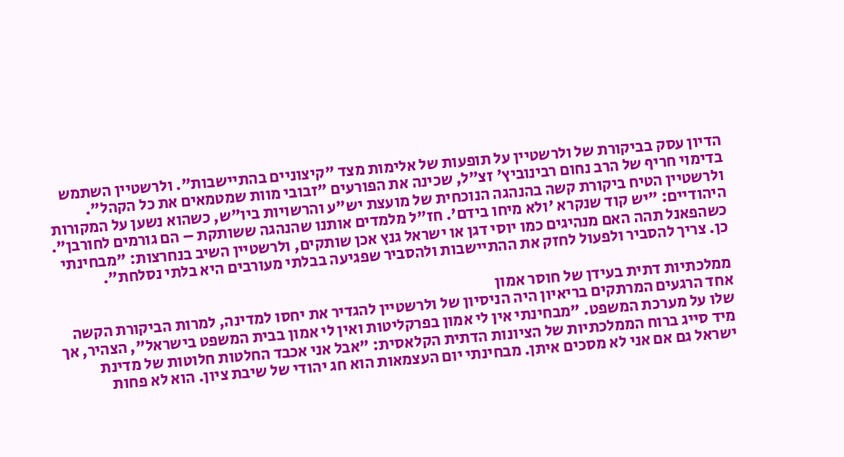הדיון עסק בביקורת של ולרשטיין על תופעות של אלימות מצד "קיצוניים בהתיישבות". ולרשטיין השתמש בדימוי חריף של הרב נחום רבינוביץ' זצ"ל, שכינה את הפורעים "זבובי מוות שמטמאים את כל הקהל".
ולרשטיין הטיח ביקורת קשה בהנהגה הנוכחית של מועצת יש"ע והרשויות ביו"ש, כשהוא נשען על המקורות היהודיים: "יש קוד שנקרא 'ולא מיחו בידם'. חז"ל מלמדים אותנו שהנהגה ששותקת – הם גורמים לחורבן". כשהפאנל תהה האם מנהיגים כמו יוסי דגן או ישראל גנץ אכן שותקים, ולרשטיין השיב בנחרצות: "מבחינתי כן. צריך להסביר ולפעול לחזק את ההתיישבות ולהסביר שפגיעה בבלתי מעורבים היא בלתי נסלחת".

ממלכתיות דתית בעידן של חוסר אמון
אחד הרגעים המרתקים בריאיון היה הניסיון של ולרשטיין להגדיר את יחסו למדינה, למרות הביקורת הקשה שלו על מערכת המשפט. "מבחינתי אין לי אמון בפרקליטות ואין לי אמון בבית המשפט בישראל", הצהיר, אך מיד סייג ברוח הממלכתיות של הציונות הדתית הקלאסית: "אבל אני אכבד החלטות חלוטות של מדינת ישראל גם אם אני לא מסכים איתן. מבחינתי יום העצמאות הוא חג יהודי של שיבת ציון. הוא לא פחות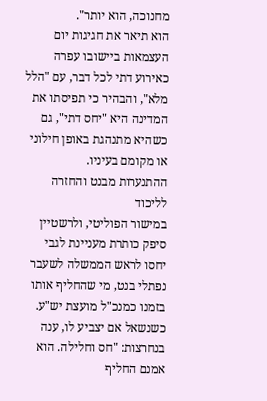מחנוכה, הוא יותר".
הוא תיאר את חגיגות יום העצמאות ביישובו עפרה כאירוע דתי לכל דבר, עם "הלל מלא", והבהיר כי תפיסתו את המדינה היא "יחס דתי", גם כשהיא מתנהגת באופן חילוני או מקומם בעיניו.
ההתנערות מבנט והחזרה לליכוד
במישור הפוליטי, ולרשטיין סיפק כותרת מעניינת לגבי יחסו לראש הממשלה לשעבר נפתלי בנט, מי שהחליף אותו בזמנו כמנכ"ל מועצת יש"ע. כשנשאל אם יצביע לו, ענה בנחרצות: "חס וחלילה. הוא אמנם החליף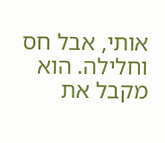אותי, אבל חס וחלילה. הוא מקבל את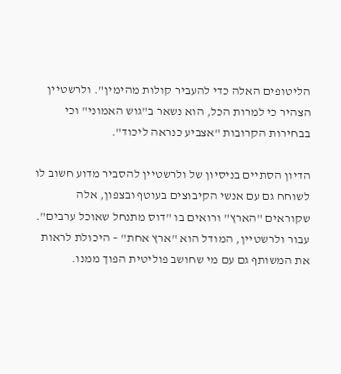הליטופים האלה כדי להעביר קולות מהימין". ולרשטיין הצהיר כי למרות הכל, הוא נשאר ב"גוש האמוני" וכי בבחירות הקרובות "אצביע כנראה ליכוד".

הדיון הסתיים בניסיון של ולרשטיין להסביר מדוע חשוב לו לשוחח גם עם אנשי הקיבוצים בעוטף ובצפון, אלה שקוראים "הארץ" ורואים בו "דוס מתנחל שאוכל ערבים". עבור ולרשטיין, המודל הוא "ארץ אחת" – היכולת לראות את המשותף גם עם מי שחושב פוליטית הפוך ממנו.